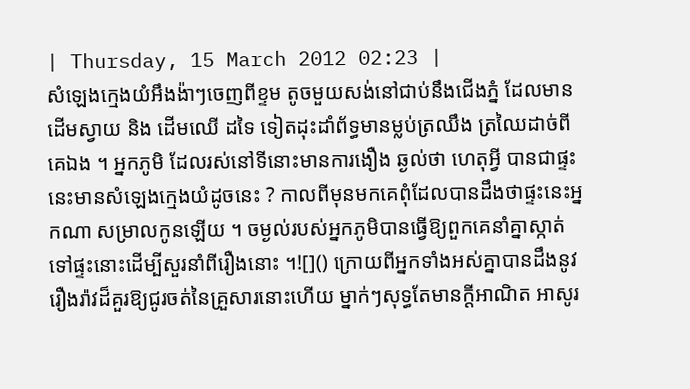| Thursday, 15 March 2012 02:23 |
សំឡេងក្មេងយំអឹងង៉ាៗចេញពីខ្ទម តូចមួយសង់នៅជាប់នឹងជើងភ្នំ ដែលមានដើមស្វាយ និង ដើមឈើ ដទៃ ទៀតដុះដាំព័ទ្ធមានម្លប់ត្រឈឹង ត្រឈៃដាច់ពីគេឯង ។ អ្នកភូមិ ដែលរស់នៅទីនោះមានការងឿង ឆ្ងល់ថា ហេតុអ្វី បានជាផ្ទះនេះមានសំឡេងក្មេងយំដូចនេះ ? កាលពីមុនមកគេពុំដែលបានដឹងថាផ្ទះនេះអ្នកណា សម្រាលកូនឡើយ ។ ចម្ងល់របស់អ្នកភូមិបានធ្វើឱ្យពួកគេនាំគ្នាស្កាត់ទៅផ្ទះនោះដើម្បីសួរនាំពីរឿងនោះ ។![]() ក្រោយពីអ្នកទាំងអស់គ្នាបានដឹងនូវរឿងរ៉ាវដ៏គួរឱ្យជូរចត់នៃគ្រួសារនោះហើយ ម្នាក់ៗសុទ្ធតែមានក្តីអាណិត អាសូរ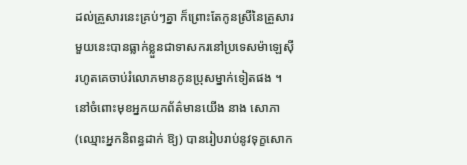ដល់គ្រួសារនេះគ្រប់ៗគ្នា ក៏ព្រោះតែកូនស្រីនៃគ្រួសារមួយនេះបានធ្លាក់ខ្លួនជាទាសករនៅប្រទេសម៉ាឡេស៊ី រហូតគេចាប់រំលោភមានកូនប្រុសម្នាក់ទៀតផង ។ នៅចំពោះមុខអ្នកយកព័ត៌មានយើង នាង សោភា (ឈ្មោះអ្នកនិពន្ធដាក់ ឱ្យ) បានរៀបរាប់នូវទុក្ខសោក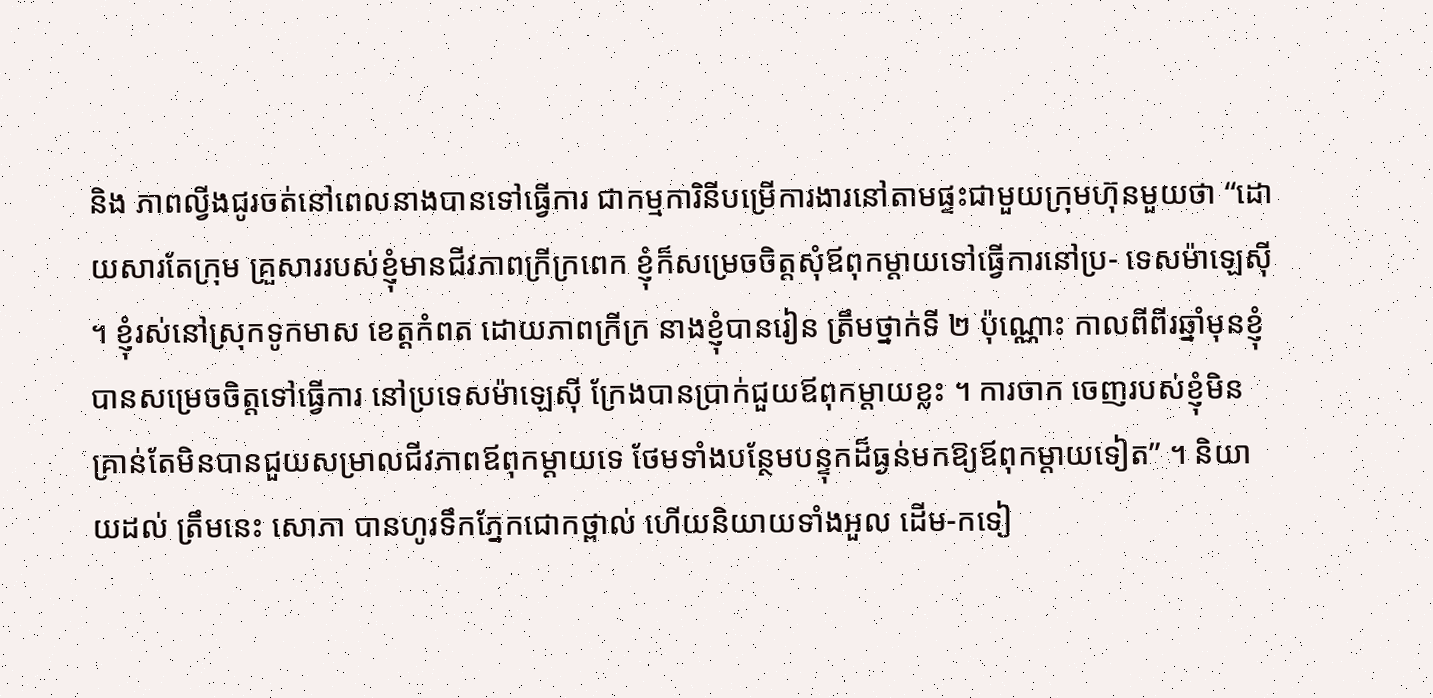និង ភាពល្វីងជូរចត់នៅពេលនាងបានទៅធ្វើការ ជាកម្មការិនីបម្រើការងារនៅតាមផ្ទះជាមួយក្រុមហ៊ុនមួយថា “ដោយសារតែក្រុម គ្រួសាររបស់ខ្ញុំមានជីវភាពក្រីក្រពេក ខ្ញុំក៏សម្រេចចិត្តសុំឪពុកម្តាយទៅធ្វើការនៅប្រ- ទេសម៉ាឡេស៊ី ។ ខ្ញុំរស់នៅស្រុកទូកមាស ខេត្តកំពត ដោយភាពក្រីក្រ នាងខ្ញុំបានរៀន ត្រឹមថ្នាក់ទី ២ ប៉ុណ្ណោះ កាលពីពីរឆ្នាំមុនខ្ញុំបានសម្រេចចិត្តទៅធ្វើការ នៅប្រទេសម៉ាឡេស៊ី ក្រែងបានប្រាក់ជួយឪពុកម្តាយខ្លះ ។ ការចាក ចេញរបស់ខ្ញុំមិនគ្រាន់តែមិនបានជួយសម្រាលជីវភាពឪពុកម្តាយទេ ថែមទាំងបន្ថែមបន្ទុកដ៏ធ្ងន់មកឱ្យឪពុកម្តាយទៀត” ។ និយាយដល់ ត្រឹមនេះ សោភា បានហូរទឹកភ្នែកជោកថ្ពាល់ ហើយនិយាយទាំងអួល ដើម-កទៀ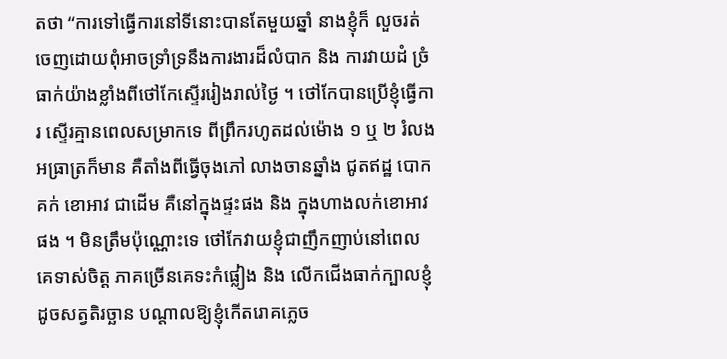តថា “ការទៅធ្វើការនៅទីនោះបានតែមួយឆ្នាំ នាងខ្ញុំក៏ លួចរត់ចេញដោយពុំអាចទ្រាំទ្រនឹងការងារដ៏លំបាក និង ការវាយដំ ច្រំធាក់យ៉ាងខ្លាំងពីថៅកែស្ទើររៀងរាល់ថ្ងៃ ។ ថៅកែបានប្រើខ្ញុំធ្វើការ ស្ទើរគ្មានពេលសម្រាកទេ ពីព្រឹករហូតដល់ម៉ោង ១ ឬ ២ រំលង អធ្រាត្រក៏មាន គឺតាំងពីធ្វើចុងភៅ លាងចានឆ្នាំង ជូតឥដ្ឋ បោកគក់ ខោអាវ ជាដើម គឺនៅក្នុងផ្ទះផង និង ក្នុងហាងលក់ខោអាវផង ។ មិនត្រឹមប៉ុណ្ណោះទេ ថៅកែវាយខ្ញុំជាញឹកញាប់នៅពេលគេទាស់ចិត្ត ភាគច្រើនគេទះកំផ្លៀង និង លើកជើងធាក់ក្បាលខ្ញុំដូចសត្វតិរច្ឆាន បណ្តាលឱ្យខ្ញុំកើតរោគភ្លេច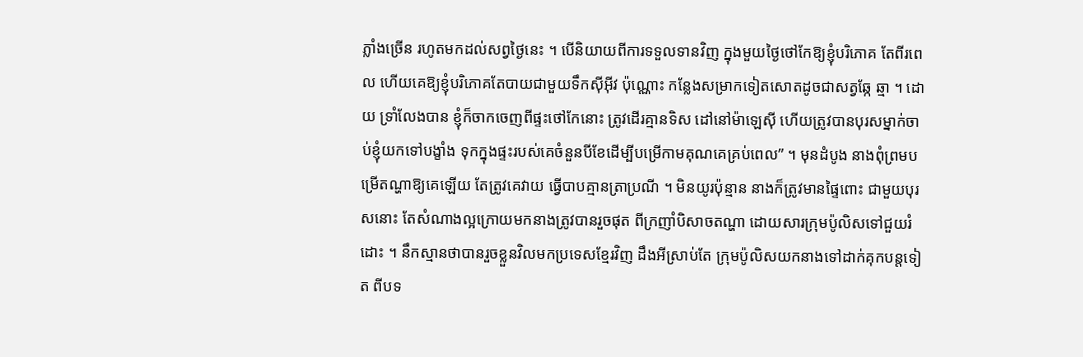ភ្លាំងច្រើន រហូតមកដល់សព្វថ្ងៃនេះ ។ បើនិយាយពីការទទួលទានវិញ ក្នុងមួយថ្ងៃថៅកែឱ្យខ្ញុំបរិភោគ តែពីរពេល ហើយគេឱ្យខ្ញុំបរិភោគតែបាយជាមួយទឹកស៊ីអ៊ីវ ប៉ុណ្ណោះ កន្លែងសម្រាកទៀតសោតដូចជាសត្វឆ្កែ ឆ្មា ។ ដោយ ទ្រាំលែងបាន ខ្ញុំក៏ចាកចេញពីផ្ទះថៅកែនោះ ត្រូវដើរគ្មានទិស ដៅនៅម៉ាឡេស៊ី ហើយត្រូវបានបុរសម្នាក់ចាប់ខ្ញុំយកទៅបង្ខាំង ទុកក្នុងផ្ទះរបស់គេចំនួនបីខែដើម្បីបម្រើកាមគុណគេគ្រប់ពេល” ។ មុនដំបូង នាងពុំព្រមបម្រើតណ្ហាឱ្យគេឡើយ តែត្រូវគេវាយ ធ្វើបាបគ្មានត្រាប្រណី ។ មិនយូរប៉ុន្មាន នាងក៏ត្រូវមានផ្ទៃពោះ ជាមួយបុរសនោះ តែសំណាងល្អក្រោយមកនាងត្រូវបានរួចផុត ពីក្រញាំបិសាចតណ្ហា ដោយសារក្រុមប៉ូលិសទៅជួយរំដោះ ។ នឹកស្មានថាបានរួចខ្លួនវិលមកប្រទេសខ្មែរវិញ ដឹងអីស្រាប់តែ ក្រុមប៉ូលិសយកនាងទៅដាក់គុកបន្តទៀត ពីបទ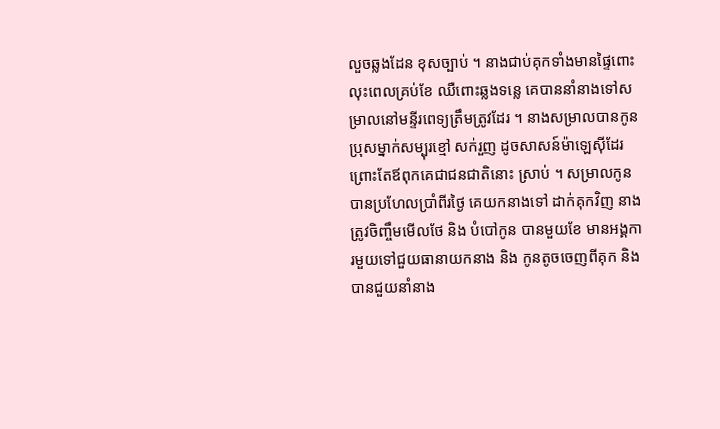លួចឆ្លងដែន ខុសច្បាប់ ។ នាងជាប់គុកទាំងមានផ្ទៃពោះ លុះពេលគ្រប់ខែ ឈឺពោះឆ្លងទន្លេ គេបាននាំនាងទៅសម្រាលនៅមន្ទីរពេទ្យត្រឹមត្រូវដែរ ។ នាងសម្រាលបានកូនប្រុសម្នាក់សម្បុរខ្មៅ សក់រួញ ដូចសាសន៍ម៉ាឡេស៊ីដែរ ព្រោះតែឪពុកគេជាជនជាតិនោះ ស្រាប់ ។ សម្រាលកូនបានប្រហែលប្រាំពីរថ្ងៃ គេយកនាងទៅ ដាក់គុកវិញ នាងត្រូវចិញ្ចឹមមើលថែ និង បំបៅកូន បានមួយខែ មានអង្គការមួយទៅជួយធានាយកនាង និង កូនតូចចេញពីគុក និង បានជួយនាំនាង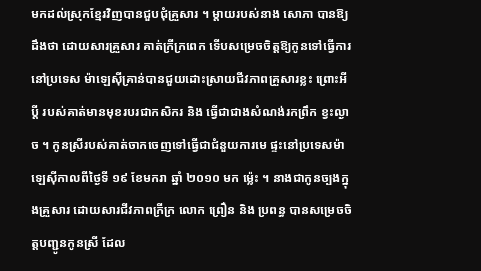មកដល់ស្រុកខ្មែរវិញបានជួបជុំគ្រួសារ ។ ម្តាយរបស់នាង សោភា បានឱ្យដឹងថា ដោយសារគ្រួសារ គាត់ក្រីក្រពេក ទើបសម្រេចចិត្តឱ្យកូនទៅធ្វើការនៅប្រទេស ម៉ាឡេស៊ីគ្រាន់បានជួយដោះស្រាយជីវភាពគ្រួសារខ្លះ ព្រោះអីប្តី របស់គាត់មានមុខរបរជាកសិករ និង ធ្វើជាជាងសំណង់រកព្រឹក ខ្វះល្ងាច ។ កូនស្រីរបស់គាត់ចាកចេញទៅធ្វើជាជំនួយការមេ ផ្ទះនៅប្រទេសម៉ាឡេស៊ីកាលពីថ្ងៃទី ១៩ ខែមករា ឆ្នាំ ២០១០ មក ម៉្លេះ ។ នាងជាកូនច្បងក្នុងគ្រួសារ ដោយសារជីវភាពក្រីក្រ លោក ព្រឿន និង ប្រពន្ធ បានសម្រេចចិត្តបញ្ជូនកូនស្រី ដែល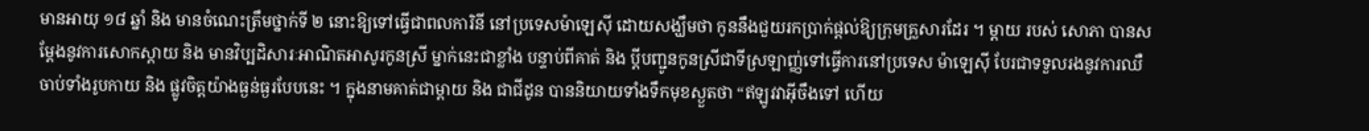មានអាយុ ១៨ ឆ្នាំ និង មានចំណេះត្រឹមថ្នាក់ទី ២ នោះឱ្យទៅធ្វើជាពលការិនី នៅប្រទេសម៉ាឡេស៊ី ដោយសង្ឃឹមថា កូននឹងជួយរកប្រាក់ផ្តល់ឱ្យក្រុមគ្រួសារដែរ ។ ម្តាយ របស់ សោភា បានសម្តែងនូវការសោកស្តាយ និង មានវិប្បដិសារៈអាណិតអាសូរកូនស្រី ម្នាក់នេះជាខ្លាំង បន្ទាប់ពីគាត់ និង ប្តីបញ្ជូនកូនស្រីជាទីស្រឡាញ្ញ់ទៅធ្វើការនៅប្រទេស ម៉ាឡេស៊ី បែរជាទទួលរងនូវការឈឺចាប់ទាំងរូបកាយ និង ផ្លូវចិត្តយ៉ាងធ្ងន់ធ្ងរបែបនេះ ។ ក្នុងនាមគាត់ជាម្តាយ និង ជាជីដូន បាននិយាយទាំងទឹកមុខស្ងួតថា “ឥឡូវវាអ៊ីចឹងទៅ ហើយ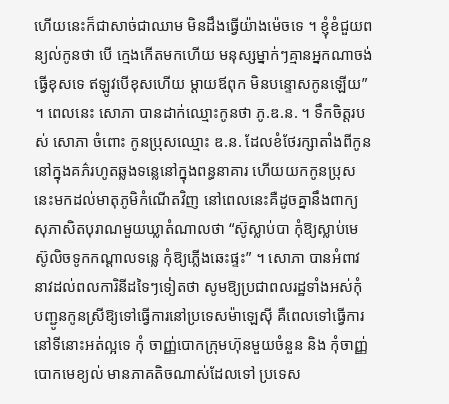ហើយនេះក៏ជាសាច់ជាឈាម មិនដឹងធ្វើយ៉ាងម៉េចទេ ។ ខ្ញុំខំជួយពន្យល់កូនថា បើ ក្មេងកើតមកហើយ មនុស្សម្នាក់ៗគ្មានអ្នកណាចង់ធ្វើខុសទេ ឥឡូវបើខុសហើយ ម្តាយឪពុក មិនបន្ទោសកូនឡើយ” ។ ពេលនេះ សោភា បានដាក់ឈ្មោះកូនថា ភូ.ឌ.ន. ។ ទឹកចិត្តរបស់ សោភា ចំពោះ កូនប្រុសឈ្មោះ ឌ.ន. ដែលខំថែរក្សាតាំងពីកូននៅក្នុងគភ៌រហូតឆ្លងទន្លេនៅក្នុងពន្ធនាគារ ហើយយកកូនប្រុសនេះមកដល់មាតុភូមិកំណើតវិញ នៅពេលនេះគឺដូចគ្នានឹងពាក្យ សុភាសិតបុរាណមួយឃ្លាតំណាលថា “ស៊ូស្លាប់បា កុំឱ្យស្លាប់មេ ស៊ូលិចទូកកណ្តាលទន្លេ កុំឱ្យភ្លើងឆេះផ្ទះ” ។ សោភា បានអំពាវនាវដល់ពលការិនីដទៃៗទៀតថា សូមឱ្យប្រជាពលរដ្ឋទាំងអស់កុំ បញ្ជូនកូនស្រីឱ្យទៅធ្វើការនៅប្រទេសម៉ាឡេស៊ី គឺពេលទៅធ្វើការនៅទីនោះអត់ល្អទេ កុំ ចាញ្ញ់បោកក្រុមហ៊ុនមួយចំនួន និង កុំចាញ្ញ់បោកមេខ្យល់ មានភាគតិចណាស់ដែលទៅ ប្រទេស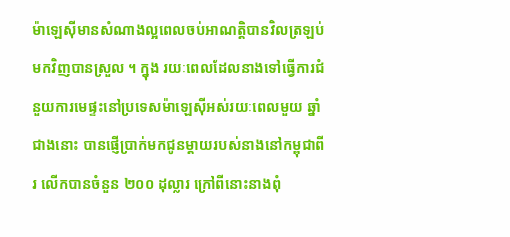ម៉ាឡេស៊ីមានសំណាងល្អពេលចប់អាណត្តិបានវិលត្រឡប់មកវិញបានស្រួល ។ ក្នុង រយៈពេលដែលនាងទៅធ្វើការជំនួយការមេផ្ទះនៅប្រទេសម៉ាឡេស៊ីអស់រយៈពេលមួយ ឆ្នាំជាងនោះ បានផ្ញើប្រាក់មកជូនម្តាយរបស់នាងនៅកម្ពុជាពីរ លើកបានចំនួន ២០០ ដុល្លារ ក្រៅពីនោះនាងពុំ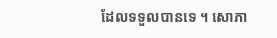ដែលទទួលបានទេ ។ សោភា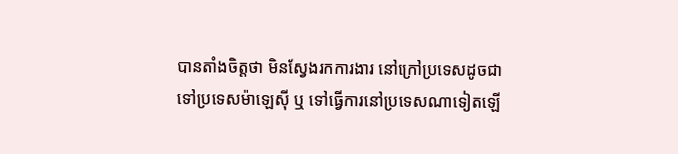បានតាំងចិត្តថា មិនស្វែងរកការងារ នៅក្រៅប្រទេសដូចជាទៅប្រទេសម៉ាឡេស៊ី ឬ ទៅធ្វើការនៅប្រទេសណាទៀតឡើ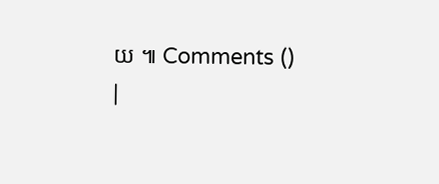យ ៕ Comments () |